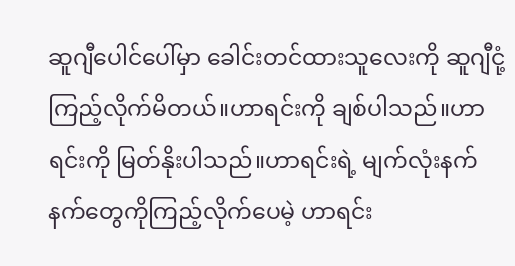ဆူဂျီပေါင်ပေါ်မှာ ခေါင်းတင်ထားသူလေးကို ဆူဂျီငုံ့ကြည့်လိုက်မိတယ်။ဟာရင်းကို ချစ်ပါသည်။ဟာရင်းကို မြတ်နိုးပါသည်။ဟာရင်းရဲ့ မျက်လုံးနက်နက်တွေကိုကြည့်လိုက်ပေမဲ့ ဟာရင်း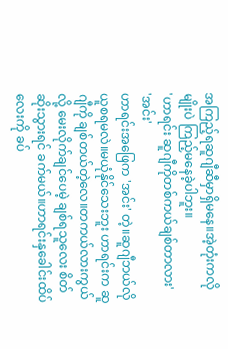အကြည့်ရဆူဂျီဆီမှာရှိမနေ။အဲ့တုံးကလိုမျိုးပဲ ကြည့်မနေခဲ့ပါဘူး။
'ဟာရင်း ဆူဂျီကိုတစ်ကယ်ချစ်တာလား'
'အင်း'
ဟာရင်းအဖြေက 'အင်း' တဲ့။ဆူဂျီဘယ်လိုယူစရမလဲ။မယုံနိုင်သေးဘူး ဟာရင်းက ဆူဂျီကို ချစ်တယ်တဲ့လေ။တကယ်လားကွယ်လို့ မေးလိုက်ချင်ပေမဲ့ ချစ်ရသူလေး စိတ်ဆိုးသွားရင် ခက်မယ်။ဟာရင်းနှခေါင်းထိပ်လေးကို ခပ်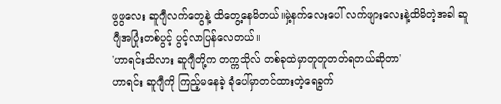ဖွဖွလေး ဆူဂျီလက်တွေနဲ့ ထိတွေ့နေမိတယ်။မှဲ့နက်လေးပေါ် လက်ဖျားလေးနဲ့ထိမိတဲ့အခါ ဆူဂျီအပြုံးတစ်ပွင့် ပွင့်လာပြန်လေတယ်။
'ဟာရင်းသိလား ဆူဂျီတို့က တက္ကသိုလ် တစ်ခုထဲမှာတူတူတတ်ရတယ်ဆိုတာ'
ဟာရင်း ဆူဂျီကို ကြည့်မနေခဲ့ ခုံပေါ်မှာတင်ထားတဲ့ရေခွက်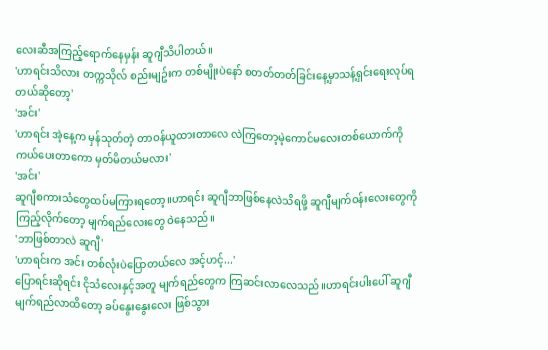လေးဆီအကြည့်ရောက်နေမှန်း ဆူဂျီသိပါတယ်။
'ဟာရင်းသိလား တက္ကသိုလ် စည်းမျဥ်းက တစ်မျိုးပဲနော် စတတ်တတ်ခြင်းနေ့မှာသန့်ရှင်းရေးလုပ်ရတယ်ဆိုတော့'
'အင်း'
'ဟာရင်း အဲ့နေ့က မှန်သုတ်တဲ့ တာဝန်ယူထားတာလေ လဲကြတော့မဲ့ကောင်မလေးတစ်ယောက်ကို ကယ်ပေးတာကော မှတ်မိတယ်မလား'
'အင်း'
ဆူဂျီစကားသံတွေထပ်မကြားရတော့။ဟာရင်း ဆူဂျီဘာဖြစ်နေလဲသိရဖို့ ဆူဂျီမျက်ဝန်းလေးတွေကို ကြည့်လိုက်တော့ မျက်ရည်လေးတွေ ဝဲနေသည်။
'ဘာဖြစ်တာလဲ ဆူဂျီ'
'ဟာရင်းက အင်း တစ်လုံးပဲပြောတယ်လေ အင့်ဟင့်...'
ပြောရင်းဆိုရင်း ငိုသံလေးနှင့်အတူ မျက်ရည်တွေက ကြဆင်းလာလေသည်။ဟာရင်းပါးပေါ် ဆူဂျီမျက်ရည်လာထိတော့ ခပ်နွေးနွေးလေး ဖြစ်သွား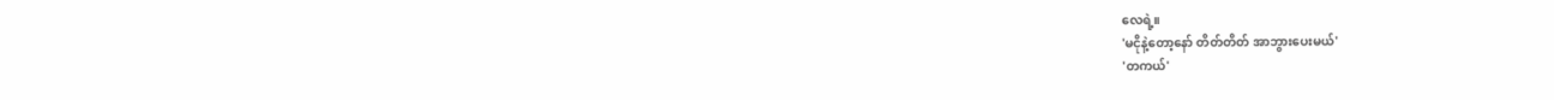လေရဲ့။
'မငိုနဲ့တော့နော် တိတ်တိတ် အာဘွားပေးမယ်'
'တကယ်'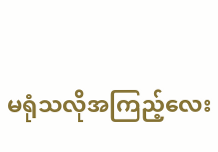မရုံသလိုအကြည့်လေး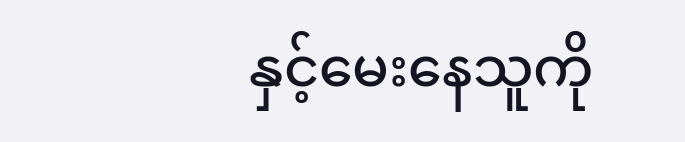နှင့်မေးနေသူကို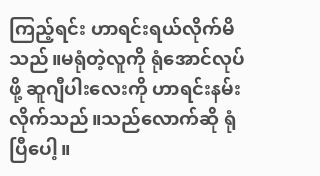ကြည့်ရင်း ဟာရင်းရယ်လိုက်မိသည်။မရုံတဲ့လူကို ရုံအောင်လုပ်ဖို့ ဆူဂျီပါးလေးကို ဟာရင်းနမ်းလိုက်သည်။သည်လောက်ဆို ရုံပြီပေါ့။